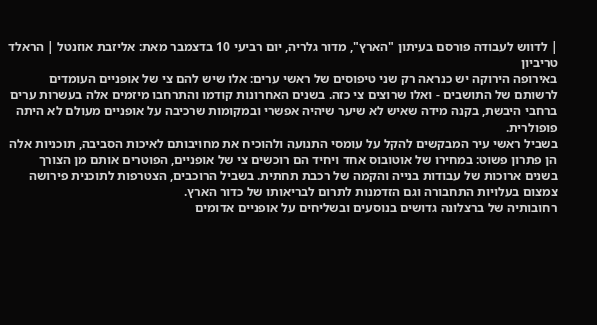| לדווש לעבודה פורסם בעיתון "הארץ", מדור גלריה, יום רביעי 10 בדצמבר מאת: אליזבת אוזנטל | הראלד טריביון
באירופה הירוקה יש כנראה רק שני טיפוסים של ראשי ערים: אלו שיש להם צי של אופניים העומדים לרשותם של התושבים - ואלו שרוצים צי כזה. בשנים האחרונות קודמו והתרחבו מיזמים אלה בעשרות ערים ברחבי היבשת, בקנה מידה שאיש לא שיער שיהיה אפשרי ובמקומות שרכיבה על אופניים מעולם לא היתה פופולרית.
בשביל ראשי עיר המבקשים להקל על עומסי התנועה ולהוכיח את מחויבותם לאיכות הסביבה, תוכניות אלה הן פתרון פשוט: במחירו של אוטובוס אחד ויחיד הם רוכשים צי של אופניים, הפוטרים אותם מן הצורך בשנים ארוכות של עבודות בנייה והקמה של רכבת תחתית. בשביל הרוכבים, הצטרפות לתוכנית פירושה צמצום בעלויות התחבורה וגם הזדמנות לתרום לבריאותו של כדור הארץ.
רחובותיה של ברצלונה גדושים בנוסעים ובשליחים על אופניים אדומים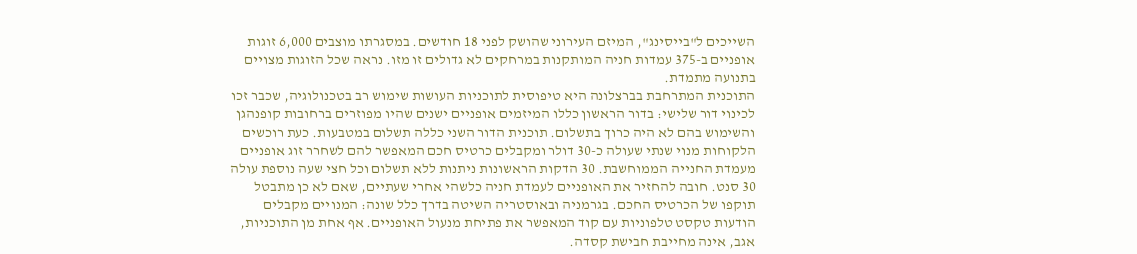השייכים ל"בייסינג", המיזם העירוני שהושק לפני 18 חודשים. במסגרתו מוצבים 6,000 זוגות אופניים ב-375 עמדות חניה המותקנות במרחקים לא גדולים זו מזו. נראה שכל הזוגות מצויים בתנועה מתמדת.
התוכנית המתרחבת בברצלונה היא טיפוסית לתוכניות העושות שימוש רב בטכנולוגיה, שכבר זכו לכינוי דור שלישי: בדור הראשון כללו המיזמים אופניים ישנים שהיו מפוזרים ברחובות קופנהגן והשימוש בהם לא היה כרוך בתשלום. תוכנית הדור השני כללה תשלום במטבעות. כעת רוכשים הלקוחות מנוי שנתי שעולה כ-30 דולר ומקבלים כרטיס חכם המאפשר להם לשחרר זוג אופניים מעמדת החנייה הממוחשבת. 30 הדקות הראשונות ניתנות ללא תשלום וכל חצי שעה נוספת עולה 30 סנט. חובה להחזיר את האופניים לעמדת חניה כלשהי אחרי שעתיים, שאם לא כן מתבטל תוקפו של הכרטיס החכם. בגרמניה ובאוסטריה השיטה בדרך כלל שונה: המנויים מקבלים הודעות טקסט טלפוניות עם קוד המאפשר את פתיחת מנעול האופניים. אף אחת מן התוכניות, אגב, אינה מחייבת חבישת קסדה.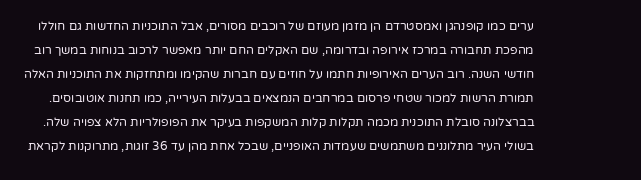ערים כמו קופנהגן ואמסטרדם הן מזמן מעוזם של רוכבים מסורים, אבל התוכניות החדשות גם חוללו מהפכת תחבורה במרכז אירופה ובדרומה, שם האקלים החם יותר מאפשר לרכוב בנוחות במשך רוב חודשי השנה. רוב הערים האירופיות חתמו על חוזים עם חברות שהקימו ומתחזקות את התוכניות האלה תמורת הרשות למכור שטחי פרסום במרחבים הנמצאים בבעלות העירייה, כמו תחנות אוטובוסים.
בברצלונה סובלת התוכנית מכמה תקלות קלות המשקפות בעיקר את הפופולריות הלא צפויה שלה. בשולי העיר מתלוננים משתמשים שעמדות האופניים, שבכל אחת מהן עד 36 זוגות, מתרוקנות לקראת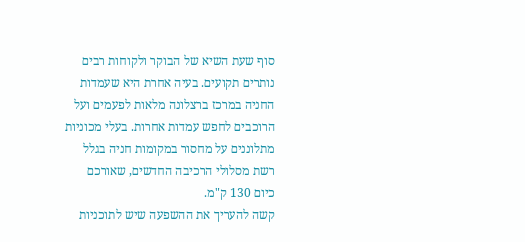סוף שעת השיא של הבוקר ולקוחות רבים נותרים תקועים. בעיה אחרת היא שעמדות החניה במרכז ברצלונה מלאות לפעמים ועל הרוכבים לחפש עמדות אחרות. בעלי מכוניות מתלוננים על מחסור במקומות חניה בגלל רשת מסלולי הרכיבה החדשים, שאורכם כיום 130 ק"מ.
קשה להעריך את ההשפעה שיש לתוכניות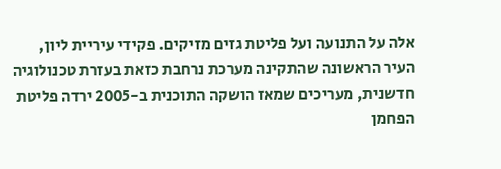אלה על התנועה ועל פליטת גזים מזיקים. פקידי עיריית ליון, העיר הראשונה שהתקינה מערכת נרחבת כזאת בעזרת טכנולוגיה חדשנית, מעריכים שמאז הושקה התוכנית ב-2005 ירדה פליטת הפחמן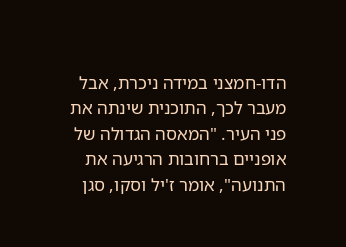הדו-חמצני במידה ניכרת, אבל מעבר לכך, התוכנית שינתה את פני העיר. "המאסה הגדולה של אופניים ברחובות הרגיעה את התנועה", אומר ז'יל וסקו, סגן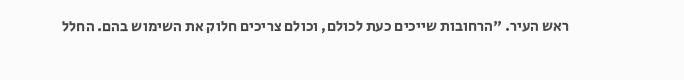ראש העיר. "הרחובות שייכים כעת לכולם, וכולם צריכים חלוק את השימוש בהם. החלל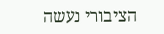הציבורי נעשה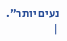נעים יותר". |